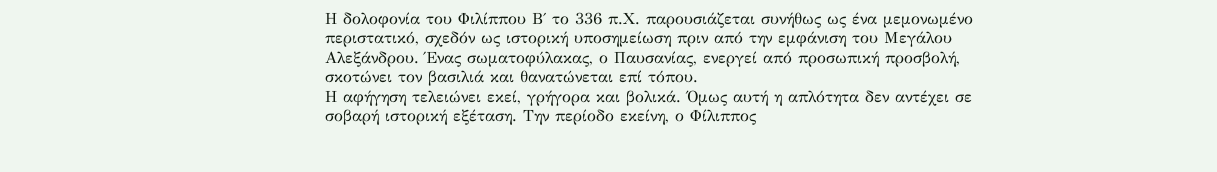Η δολοφονία του Φιλίππου Β΄ το 336 π.Χ. παρουσιάζεται συνήθως ως ένα μεμονωμένο περιστατικό, σχεδόν ως ιστορική υποσημείωση πριν από την εμφάνιση του Μεγάλου Αλεξάνδρου. Ένας σωματοφύλακας, ο Παυσανίας, ενεργεί από προσωπική προσβολή, σκοτώνει τον βασιλιά και θανατώνεται επί τόπου.
Η αφήγηση τελειώνει εκεί, γρήγορα και βολικά. Όμως αυτή η απλότητα δεν αντέχει σε σοβαρή ιστορική εξέταση. Την περίοδο εκείνη, ο Φίλιππος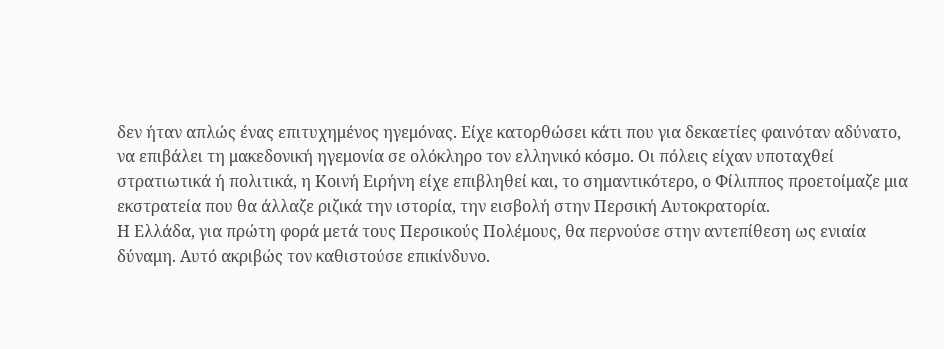δεν ήταν απλώς ένας επιτυχημένος ηγεμόνας. Είχε κατορθώσει κάτι που για δεκαετίες φαινόταν αδύνατο, να επιβάλει τη μακεδονική ηγεμονία σε ολόκληρο τον ελληνικό κόσμο. Οι πόλεις είχαν υποταχθεί στρατιωτικά ή πολιτικά, η Κοινή Ειρήνη είχε επιβληθεί και, το σημαντικότερο, ο Φίλιππος προετοίμαζε μια εκστρατεία που θα άλλαζε ριζικά την ιστορία, την εισβολή στην Περσική Αυτοκρατορία.
Η Ελλάδα, για πρώτη φορά μετά τους Περσικούς Πολέμους, θα περνούσε στην αντεπίθεση ως ενιαία δύναμη. Αυτό ακριβώς τον καθιστούσε επικίνδυνο.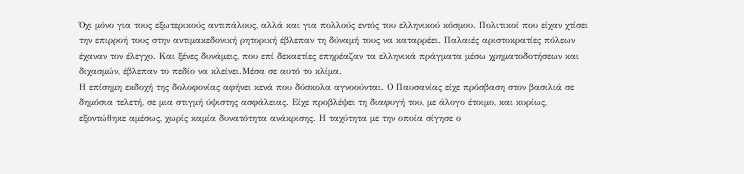Όχι μόνο για τους εξωτερικούς αντιπάλους, αλλά και για πολλούς εντός του ελληνικού κόσμου. Πολιτικοί που είχαν χτίσει την επιρροή τους στην αντιμακεδονική ρητορική έβλεπαν τη δύναμή τους να καταρρέει. Παλαιές αριστοκρατίες πόλεων έχαναν τον έλεγχο. Και ξένες δυνάμεις, που επί δεκαετίες επηρέαζαν τα ελληνικά πράγματα μέσω χρηματοδοτήσεων και διχασμών, έβλεπαν το πεδίο να κλείνει.Μέσα σε αυτό το κλίμα.
Η επίσημη εκδοχή της δολοφονίας αφήνει κενά που δύσκολα αγνοούνται. Ο Παυσανίας είχε πρόσβαση στον βασιλιά σε δημόσια τελετή, σε μια στιγμή ύψιστης ασφάλειας. Είχε προβλέψει τη διαφυγή του, με άλογο έτοιμο, και κυρίως, εξοντώθηκε αμέσως, χωρίς καμία δυνατότητα ανάκρισης. Η ταχύτητα με την οποία σίγησε ο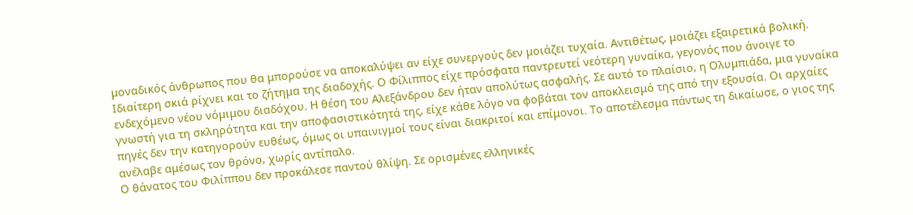μοναδικός άνθρωπος που θα μπορούσε να αποκαλύψει αν είχε συνεργούς δεν μοιάζει τυχαία. Αντιθέτως, μοιάζει εξαιρετικά βολική.
Ιδιαίτερη σκιά ρίχνει και το ζήτημα της διαδοχής. Ο Φίλιππος είχε πρόσφατα παντρευτεί νεότερη γυναίκα, γεγονός που άνοιγε το ενδεχόμενο νέου νόμιμου διαδόχου. Η θέση του Αλεξάνδρου δεν ήταν απολύτως ασφαλής. Σε αυτό το πλαίσιο, η Ολυμπιάδα, μια γυναίκα γνωστή για τη σκληρότητα και την αποφασιστικότητά της, είχε κάθε λόγο να φοβάται τον αποκλεισμό της από την εξουσία. Οι αρχαίες πηγές δεν την κατηγορούν ευθέως, όμως οι υπαινιγμοί τους είναι διακριτοί και επίμονοι. Το αποτέλεσμα πάντως τη δικαίωσε, ο γιος της ανέλαβε αμέσως τον θρόνο, χωρίς αντίπαλο.
Ο θάνατος του Φιλίππου δεν προκάλεσε παντού θλίψη. Σε ορισμένες ελληνικές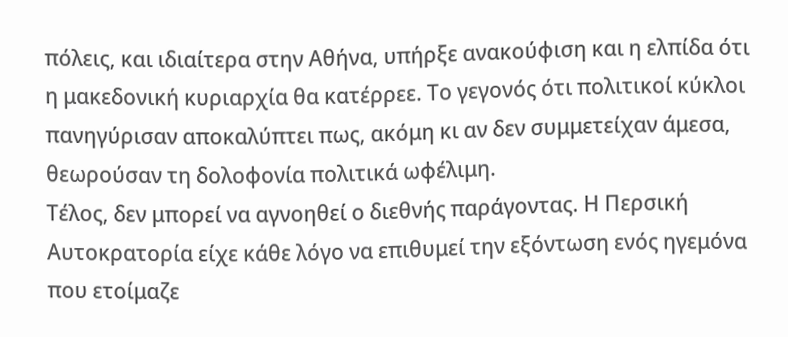πόλεις, και ιδιαίτερα στην Αθήνα, υπήρξε ανακούφιση και η ελπίδα ότι η μακεδονική κυριαρχία θα κατέρρεε. Το γεγονός ότι πολιτικοί κύκλοι πανηγύρισαν αποκαλύπτει πως, ακόμη κι αν δεν συμμετείχαν άμεσα, θεωρούσαν τη δολοφονία πολιτικά ωφέλιμη.
Τέλος, δεν μπορεί να αγνοηθεί ο διεθνής παράγοντας. Η Περσική Αυτοκρατορία είχε κάθε λόγο να επιθυμεί την εξόντωση ενός ηγεμόνα που ετοίμαζε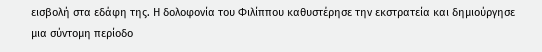εισβολή στα εδάφη της. Η δολοφονία του Φιλίππου καθυστέρησε την εκστρατεία και δημιούργησε μια σύντομη περίοδο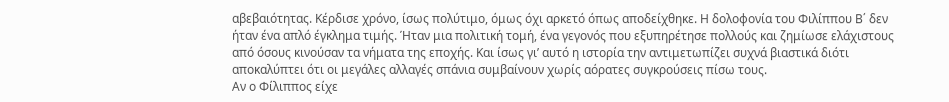αβεβαιότητας. Κέρδισε χρόνο, ίσως πολύτιμο, όμως όχι αρκετό όπως αποδείχθηκε. Η δολοφονία του Φιλίππου Β΄ δεν ήταν ένα απλό έγκλημα τιμής. Ήταν μια πολιτική τομή, ένα γεγονός που εξυπηρέτησε πολλούς και ζημίωσε ελάχιστους από όσους κινούσαν τα νήματα της εποχής. Και ίσως γι’ αυτό η ιστορία την αντιμετωπίζει συχνά βιαστικά διότι αποκαλύπτει ότι οι μεγάλες αλλαγές σπάνια συμβαίνουν χωρίς αόρατες συγκρούσεις πίσω τους.
Αν ο Φίλιππος είχε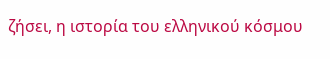ζήσει, η ιστορία του ελληνικού κόσμου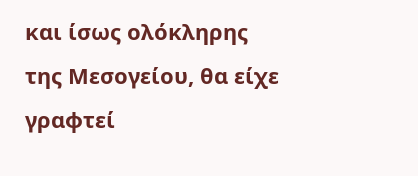και ίσως ολόκληρης της Μεσογείου, θα είχε γραφτεί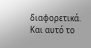διαφορετικά. Και αυτό το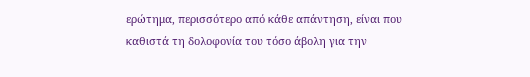ερώτημα, περισσότερο από κάθε απάντηση, είναι που καθιστά τη δολοφονία του τόσο άβολη για την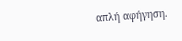απλή αφήγηση.